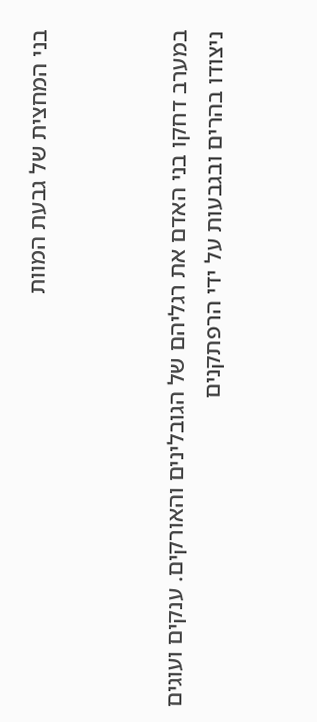בני המחצית של גבעת המוות



במערב דחקו בני האדם את רגליהם של הגובלינים והאורקים. ענקים ועוגים ניצודו בהרים ובגבעות על ידי הרפתקנים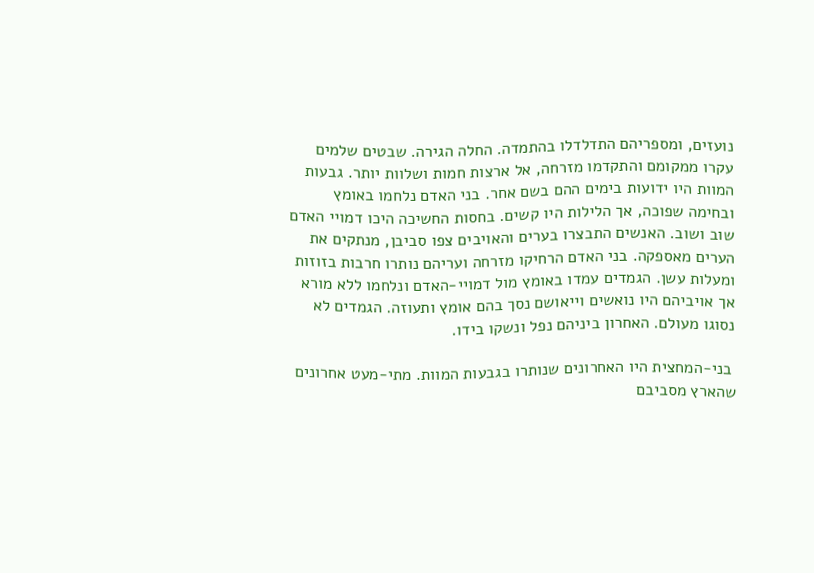נועזים, ומספריהם התדלדלו בהתמדה. החלה הגירה. שבטים שלמים עקרו ממקומם והתקדמו מזרחה, אל ארצות חמות ושלוות יותר. גבעות המוות היו ידועות בימים ההם בשם אחר. בני האדם נלחמו באומץ ובחימה שפוכה, אך הלילות היו קשים. בחסות החשיכה היכו דמויי האדם שוב ושוב. האנשים התבצרו בערים והאויבים צפו סביבן, מנתקים את הערים מאספקה. בני האדם הרחיקו מזרחה ועריהם נותרו חרבות בזוזות ומעלות עשן. הגמדים עמדו באומץ מול דמויי-האדם ונלחמו ללא מורא אך אויביהם היו נואשים וייאושם נסך בהם אומץ ותעוזה. הגמדים לא נסוגו מעולם. האחרון ביניהם נפל ונשקו בידו.

 בני-המחצית היו האחרונים שנותרו בגבעות המוות. מתי-מעט אחרונים שהארץ מסביבם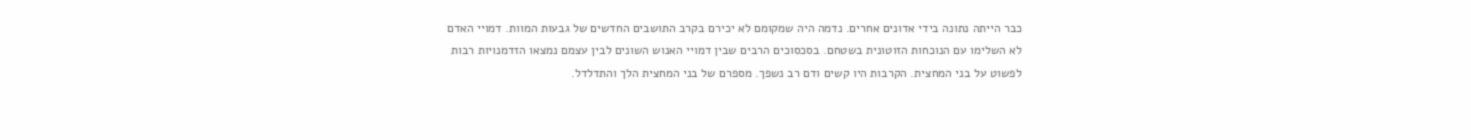כבר הייתה נתונה בידי אדונים אחרים. נדמה היה שמקומם לא יכירם בקרב התושבים החדשים של גבעות המוות. דמויי האדם לא השלימו עם הנוכחות הזוטונית בשטחם. בסכסוכים הרבים שבין דמויי האנוש השונים לבין עצמם נמצאו הזדמנויות רבות לפשוט על בני המחצית. הקרבות היו קשים ודם רב נשפך. מספרם של בני המחצית הלך והתדלדל.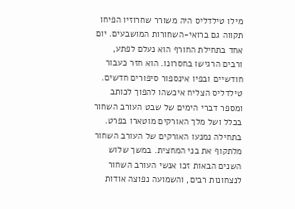מילו טילדליס היה משורר שחרוזיו הפיחו תקווה גם ברואי-השחורות המושבעים. יום אחד בתחילת החורף הוא נעלם לפתע, ורבים הרגישו בחסרונו. הוא חזר כעבור חודשיים ובפיו אינספור סיפורים חדשים. טילדליס הצליח איכשהו להפוך לכותב ומספר דברי הימים של שבט העורב השחור בכלל ושל מלך האורקים מוטארו בפרט. בתחילה נמנעו האורקים של העורב השחור מלתקוף את בני המחצית. במשך שלוש השנים הבאות זכו אנשי העורב השחור לנצחונות רבים, והשמועה נפוצה אודות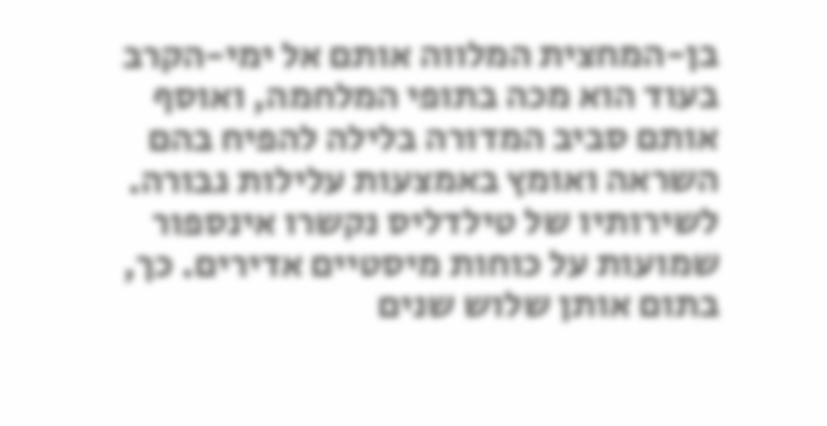בן-המחצית המלווה אותם אל ימי-הקרב בעוד הוא מכה בתופי המלחמה, ואוסף אותם סביב המדורה בלילה להפיח בהם השראה ואומץ באמצעות עלילות גבורה. לשירותיו של טילדליס נקשרו אינספור שמועות על כוחות מיסטיים אדירים. כך, בתום אותן שלוש שנים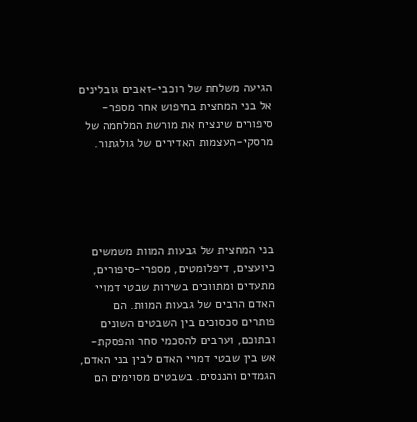הגיעה משלחת של רוכבי-זאבים גובלינים אל בני המחצית בחיפוש אחר מספר-סיפורים שינציח את מורשת המלחמה של מרסקי-העצמות האדירים של גולגתור.





בני המחצית של גבעות המוות משמשים כיועצים, דיפלומטים, מספרי-סיפורים, מתעדים ומתווכים בשירות שבטי דמויי האדם הרבים של גבעות המוות. הם פותרים סכסוכים בין השבטים השונים ובתוכם, וערבים להסכמי סחר והפסקת-אש בין שבטי דמויי האדם לבין בני האדם, הגמדים והננסים. בשבטים מסוימים הם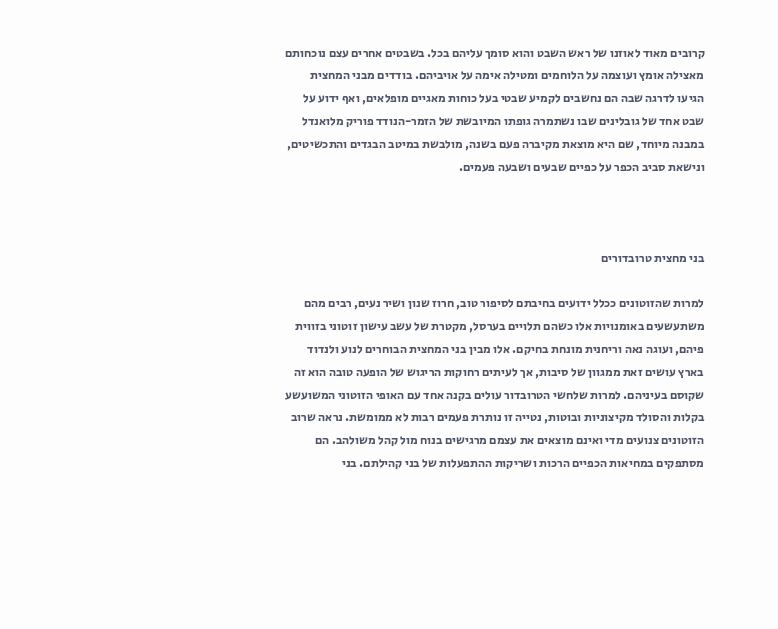קרובים מאוד לאוזנו של ראש השבט והוא סומך עליהם בכל. בשבטים אחרים עצם נוכחותם מאצילה אומץ ועוצמה על הלוחמים ומטילה אימה על אויביהם. בודדים מבני המחצית הגיעו לדרגה שבה הם נחשבים לקמיע שבטי בעל כוחות מאגיים מופלאים, ואף ידוע על שבט אחד של גובלינים שבו נשתמרה גופתו המיובשת של הזמר-הנודד פוריק מלואנדל במבנה מיוחד, שם היא מוצאת מקיברה פעם בשנה, מולבשת במיטב הבגדים והתכשיטים, ונישאת סביב הכפר על כפיים שבעים ושבעה פעמים.



בני מחצית טרובדורים

למרות שהזוטונים ככלל ידועים בחיבתם לסיפור טוב, חרוז שנון ושיר נעים, רבים מהם משתעשעים באומנויות אלו כשהם תלויים בערסל, מקטרת של עשב עישון זוטוני בזווית פיהם, ועוגה נאה וריחנית מונחת בחיקם. אלו מבין בני המחצית הבוחרים לנוע ולנדוד בארץ עושים זאת ממגוון של סיבות, אך לעיתים רחוקות הריגוש של הופעה טובה הוא זה שקוסם בעיניהם. למרות שלחשי הטרובדור עולים בקנה אחד עם האופי הזוטוני המשועשע בקלות והסולד מקיצוניות ובוטות, נטייה זו נותרת פעמים רבות לא ממומשת. נראה שרוב הזוטונים צנועים מדי ואינם מוצאים את עצמם מרגישים בנוח מול קהל משולהב. הם מסתפקים במחיאות הכפיים הרכות ושריקות ההתפעלות של בני קהילתם. בני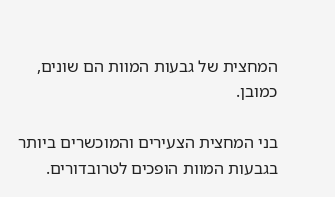המחצית של גבעות המוות הם שונים, כמובן.

בני המחצית הצעירים והמוכשרים ביותר בגבעות המוות הופכים לטרובדורים.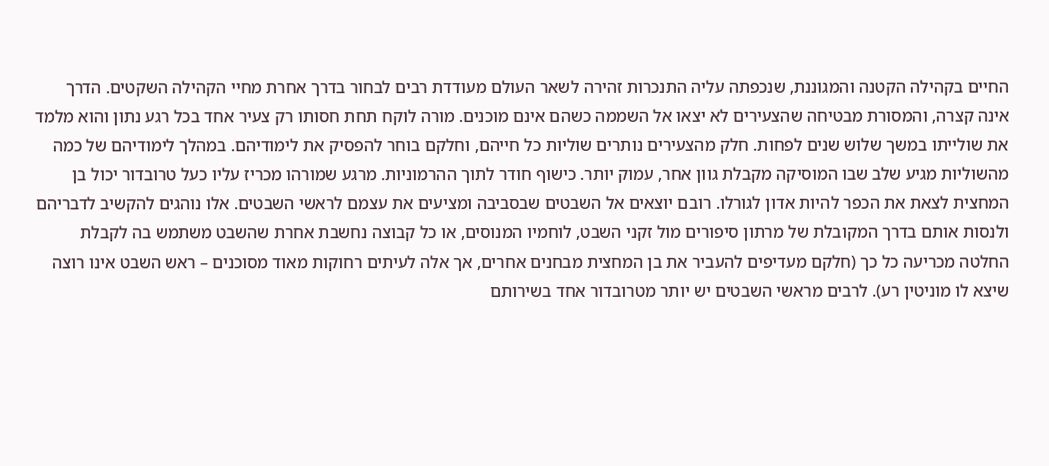החיים בקהילה הקטנה והמגוננת, שנכפתה עליה התנכרות זהירה לשאר העולם מעודדת רבים לבחור בדרך אחרת מחיי הקהילה השקטים. הדרך אינה קצרה, והמסורת מבטיחה שהצעירים לא יצאו אל השממה כשהם אינם מוכנים. מורה לוקח תחת חסותו רק צעיר אחד בכל רגע נתון והוא מלמד את שולייתו במשך שלוש שנים לפחות. חלק מהצעירים נותרים שוליות כל חייהם, וחלקם בוחר להפסיק את לימודיהם. במהלך לימודיהם של כמה מהשוליות מגיע שלב שבו המוסיקה מקבלת גוון אחר, עמוק יותר. כישוף חודר לתוך ההרמוניות. מרגע שמורהו מכריז עליו כעל טרובדור יכול בן המחצית לצאת את הכפר להיות אדון לגורלו. רובם יוצאים אל השבטים שבסביבה ומציעים את עצמם לראשי השבטים. אלו נוהגים להקשיב לדבריהם ולנסות אותם בדרך המקובלת של מרתון סיפורים מול זקני השבט, לוחמיו המנוסים, או כל קבוצה נחשבת אחרת שהשבט משתמש בה לקבלת החלטה מכריעה כל כך (חלקם מעדיפים להעביר את בן המחצית מבחנים אחרים, אך אלה לעיתים רחוקות מאוד מסוכנים – ראש השבט אינו רוצה שיצא לו מוניטין רע). לרבים מראשי השבטים יש יותר מטרובדור אחד בשירותם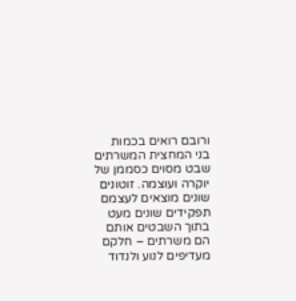ורובם רואים בכמות בני המחצית המשרתים שבט מסוים כסממן של יוקרה ועוצמה. זוטונים שונים מוצאים לעצמם תפקידים שונים מעט בתוך השבטים אותם הם משרתים – חלקם מעדיפים לנוע ולנדוד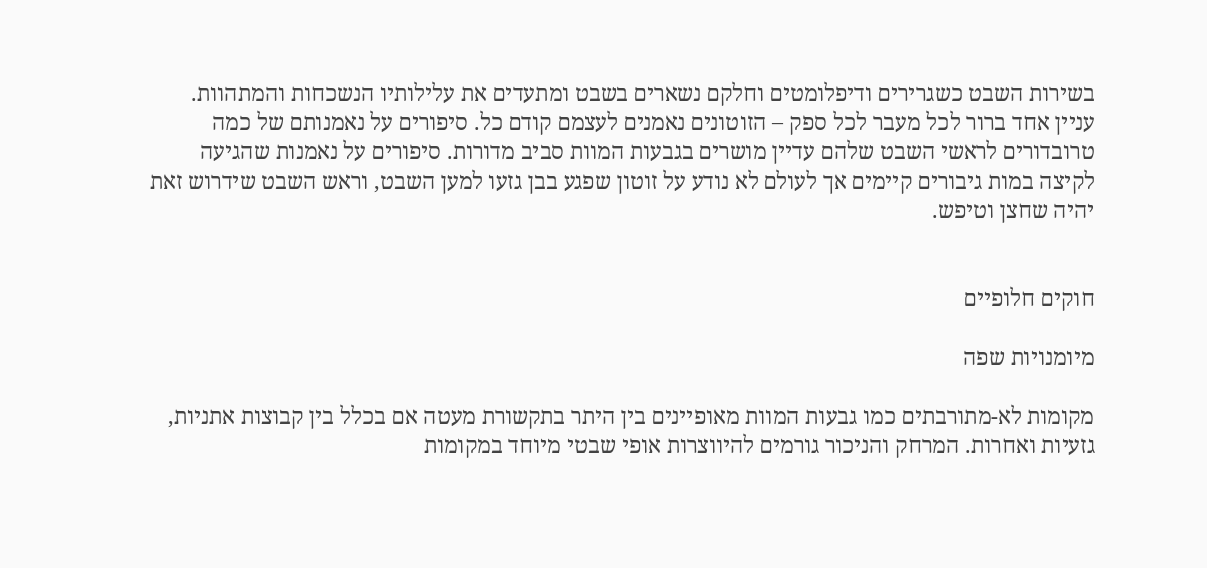בשירות השבט כשגרירים ודיפלומטים וחלקם נשארים בשבט ומתעדים את עלילותיו הנשכחות והמתהוות. עניין אחד ברור לכל מעבר לכל ספק – הזוטונים נאמנים לעצמם קודם כל. סיפורים על נאמנותם של כמה טרובדורים לראשי השבט שלהם עדיין מושרים בגבעות המוות סביב מדורות. סיפורים על נאמנות שהגיעה לקיצה במות גיבורים קיימים אך לעולם לא נודע על זוטון שפגע בבן גזעו למען השבט, וראש השבט שידרוש זאת יהיה שחצן וטיפש.


חוקים חלופיים

מיומנויות שפה

מקומות לא-מתורבתים כמו גבעות המוות מאופיינים בין היתר בתקשורת מעטה אם בכלל בין קבוצות אתניות, גזעיות ואחרות. המרחק והניכור גורמים להיווצרות אופי שבטי מיוחד במקומות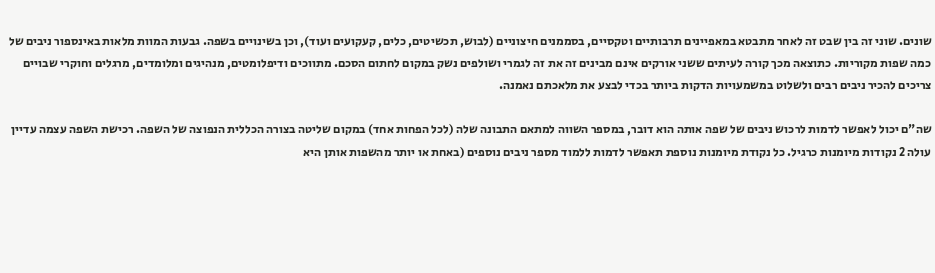שונים. שוני זה בין שבט זה לאחר מתבטא במאפיינים תרבותיים וטקסיים, בסממנים חיצוניים (לבוש, תכשיטים, כלים, קעקועים ועוד), וכן בשינויים בשפה. גבעות המוות מלאות באינספור ניבים של כמה שפות מקוריות. כתוצאה מכך קורה לעיתים ששני אורקים אינם מבינים זה את זה לגמרי ושולפים נשק במקום לחתום הסכם. מתווכים ודיפלומטים, מנהיגים ומלומדים, מרגלים וחוקרי שבויים צריכים להכיר ניבים רבים ולשלוט במשמעויות הדקות ביותר בכדי לבצע את מלאכתם נאמנה.

שה"ם יכול לאפשר לדמות לרכוש ניבים של שפה אותה הוא דובר, במספר השווה למתאם התבונה שלה (לכל הפחות אחד) במקום שליטה בצורה הכללית הנפוצה של השפה. רכישת השפה עצמה עדיין עולה 2 נקודות מיומנות כרגיל. כל נקודת מיומנות נוספת תאפשר לדמות ללמוד מספר ניבים נוספים (באחת או יותר מהשפות אותן היא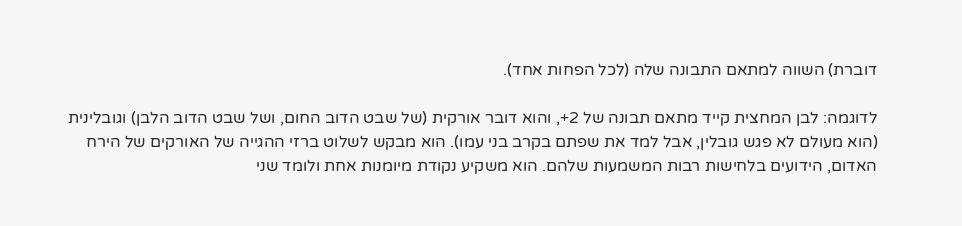דוברת) השווה למתאם התבונה שלה (לכל הפחות אחד).

לדוגמה: לבן המחצית קייד מתאם תבונה של 2+, והוא דובר אורקית (של שבט הדוב החום, ושל שבט הדוב הלבן) וגובלינית (הוא מעולם לא פגש גובלין, אבל למד את שפתם בקרב בני עמו). הוא מבקש לשלוט ברזי ההגייה של האורקים של הירח האדום, הידועים בלחישות רבות המשמעות שלהם. הוא משקיע נקודת מיומנות אחת ולומד שני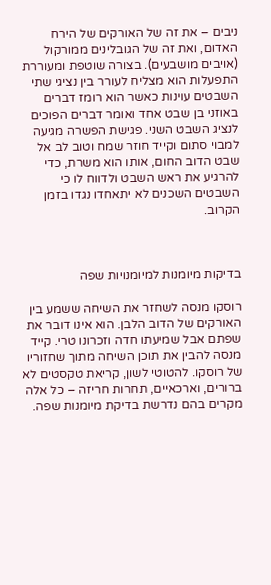ניבים – את זה של האורקים של הירח האדום, ואת זה של הגובלינים ממורקול (אויבים מושבעים). בצורה שוטפת ומעוררת התפעלות הוא מצליח לעורר בין נציגי שתי השבטים עוינות כאשר הוא רומז דברים באוזני בן שבט אחד ואומר דברים הפוכים לנציג השבט השני. פגישת הפשרה מגיעה למבוי סתום וקייד חוזר שמח וטוב לב אל שבט הדוב החום, אותו הוא משרת, כדי להרגיע את ראש השבט ולדווח לו כי השבטים השכנים לא יתאחדו נגדו בזמן הקרוב.



בדיקות מיומנות למיומנויות שפה

רוסקו מנסה לשחזר את השיחה ששמע בין האורקים של הדוב הלבן. הוא אינו דובר את שפתם אבל שמיעתו חדה וזכרונו טרי. קייד מנסה להבין את תוכן השיחה מתוך שחזוריו של רוסקו. להטוטי לשון, קריאת טקסטים לא ברורים, וארכאיים, תחרות חריזה – כל אלה מקרים בהם נדרשת בדיקת מיומנות שפה.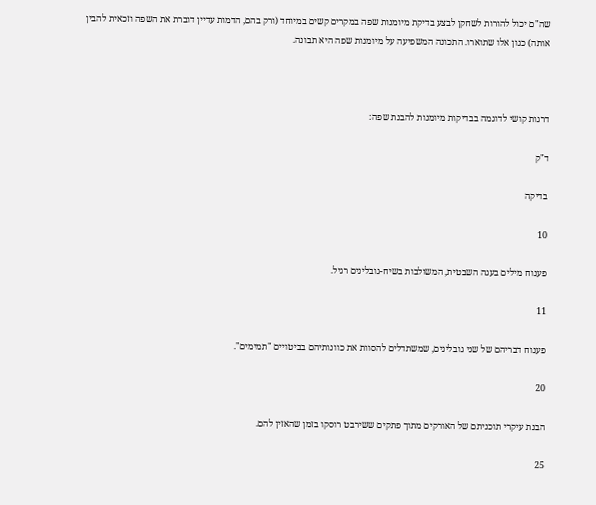שה"ם יכול להורות לשחקן לבצע בדיקת מיומנות שפה במקרים קשים במיוחד (ורק בהם, הדמות עדיין דוברת את השפה וזכאית להבין אותה) כגון אלו שתוארו. התכונה המשפיעה על מיומנות שפה היא תבונה.



דרגות קושי לדוגמה בבדיקות מיומנות להבנת שפה:

ד"ק

בדיקה

10

פענוח מילים בעגה השבטית, המשולבות בשיח-גובלינים רגיל.

11

פענוח דבריהם של שני גובלינים, שמשתדלים להסוות את כוונותיהם בביטויים "תמימים".

20

הבנת עיקרי תוכניתם של האורקים מתוך פתקים ששירבט רוסקו בזמן שהאזין להם.

25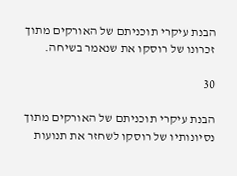הבנת עיקרי תוכניתם של האורקים מתוך זכרונו של רוסקו את שנאמר בשיחה.

30

הבנת עיקרי תוכניתם של האורקים מתוך נסיונותיו של רוסקו לשחזר את תנועות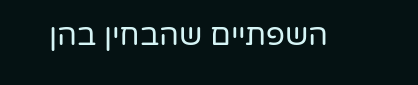השפתיים שהבחין בהן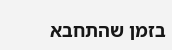בזמן שהתחבא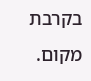בקרבת מקום.